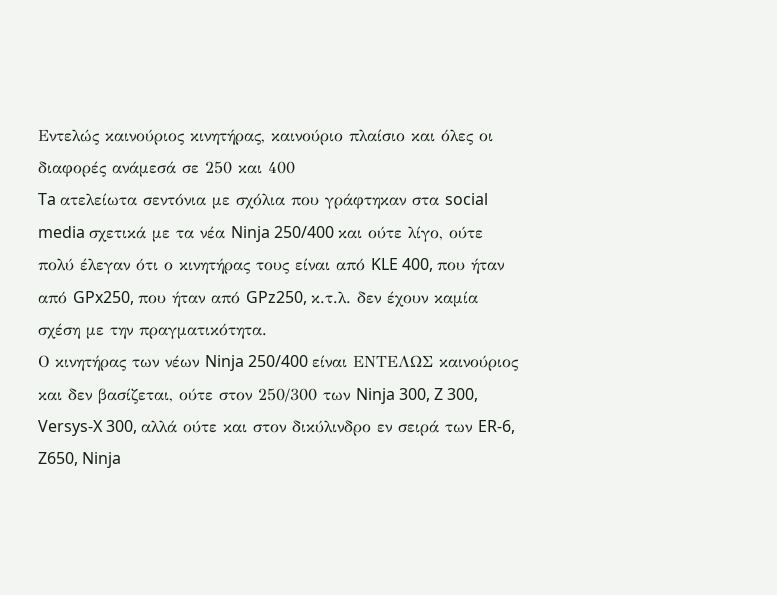Εντελώς καινούριος κινητήρας, καινούριο πλαίσιο και όλες οι διαφορές ανάμεσά σε 250 και 400
Ta ατελείωτα σεντόνια με σχόλια που γράφτηκαν στα social media σχετικά με τα νέα Ninja 250/400 και ούτε λίγο, ούτε πολύ έλεγαν ότι ο κινητήρας τους είναι από KLE 400, που ήταν από GPx250, που ήταν από GPz250, κ.τ.λ. δεν έχουν καμία σχέση με την πραγματικότητα.
Ο κινητήρας των νέων Ninja 250/400 είναι ΕΝΤΕΛΩΣ καινούριος και δεν βασίζεται, ούτε στον 250/300 των Ninja 300, Z 300, Versys-X 300, αλλά ούτε και στον δικύλινδρο εν σειρά των ER-6, Z650, Ninja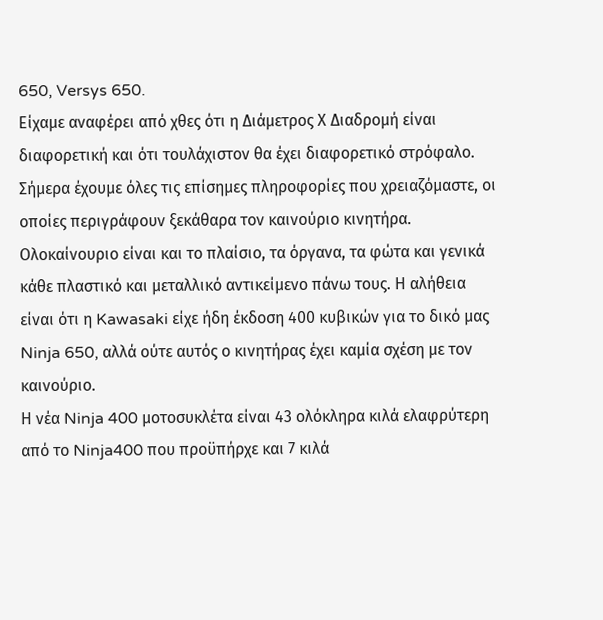650, Versys 650.
Είχαμε αναφέρει από χθες ότι η Διάμετρος Χ Διαδρομή είναι διαφορετική και ότι τουλάχιστον θα έχει διαφορετικό στρόφαλο. Σήμερα έχουμε όλες τις επίσημες πληροφορίες που χρειαζόμαστε, οι οποίες περιγράφουν ξεκάθαρα τον καινούριο κινητήρα.
Ολοκαίνουριο είναι και το πλαίσιο, τα όργανα, τα φώτα και γενικά κάθε πλαστικό και μεταλλικό αντικείμενο πάνω τους. Η αλήθεια είναι ότι η Kawasaki είχε ήδη έκδοση 400 κυβικών για το δικό μας Ninja 650, αλλά ούτε αυτός ο κινητήρας έχει καμία σχέση με τον καινούριο.
Η νέα Ninja 400 μοτοσυκλέτα είναι 43 ολόκληρα κιλά ελαφρύτερη από το Ninja400 που προϋπήρχε και 7 κιλά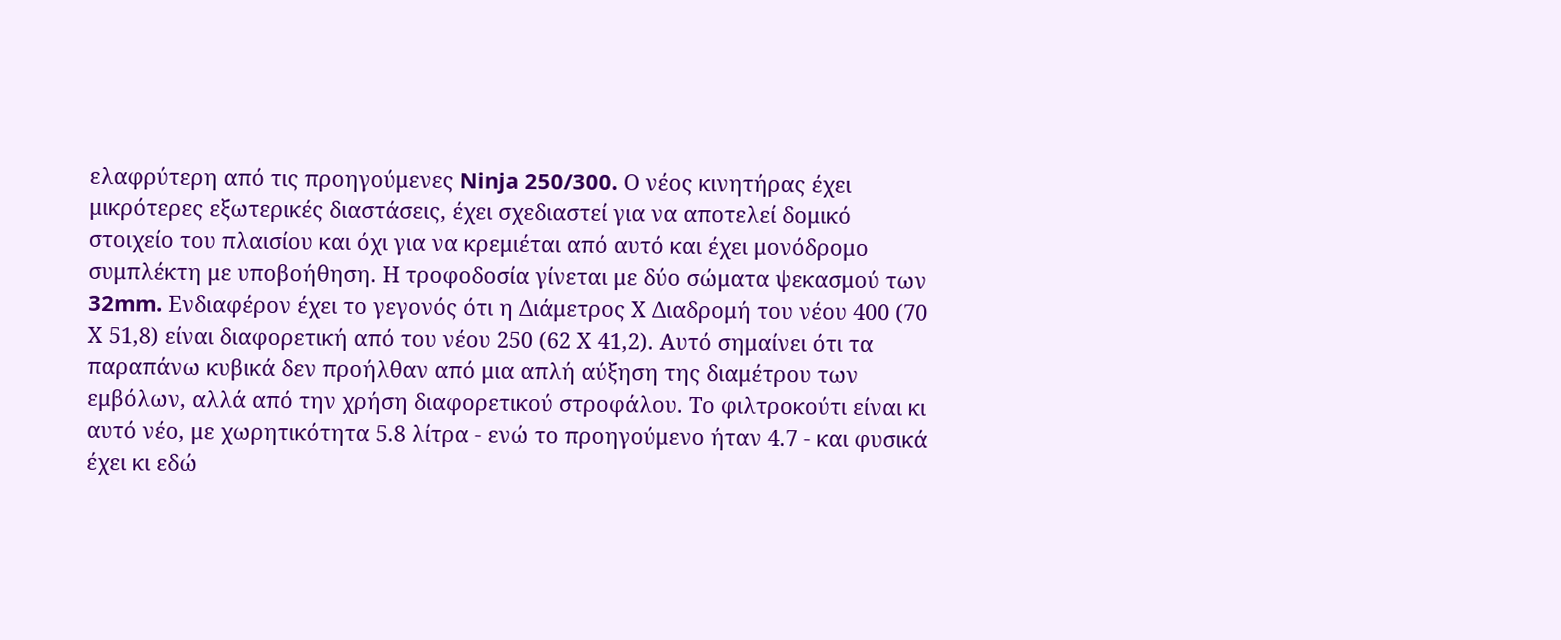ελαφρύτερη από τις προηγούμενες Ninja 250/300. Ο νέος κινητήρας έχει μικρότερες εξωτερικές διαστάσεις, έχει σχεδιαστεί για να αποτελεί δομικό στοιχείο του πλαισίου και όχι για να κρεμιέται από αυτό και έχει μονόδρομο συμπλέκτη με υποβοήθηση. Η τροφοδοσία γίνεται με δύο σώματα ψεκασμού των 32mm. Ενδιαφέρον έχει το γεγονός ότι η Διάμετρος Χ Διαδρομή του νέου 400 (70 Χ 51,8) είναι διαφορετική από του νέου 250 (62 Χ 41,2). Αυτό σημαίνει ότι τα παραπάνω κυβικά δεν προήλθαν από μια απλή αύξηση της διαμέτρου των εμβόλων, αλλά από την χρήση διαφορετικού στροφάλου. Το φιλτροκούτι είναι κι αυτό νέο, με χωρητικότητα 5.8 λίτρα - ενώ το προηγούμενο ήταν 4.7 - και φυσικά έχει κι εδώ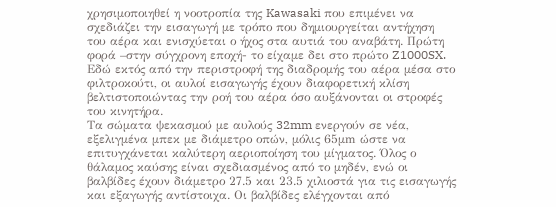χρησιμοποιηθεί η νοοτροπία της Kawasaki που επιμένει να σχεδιάζει την εισαγωγή με τρόπο που δημιουργείται αντήχηση του αέρα και ενισχύεται ο ήχος στα αυτιά του αναβάτη. Πρώτη φορά –στην σύγχρονη εποχή- το είχαμε δει στο πρώτο Z1000SX. Εδώ εκτός από την περιστροφή της διαδρομής του αέρα μέσα στο φιλτροκούτι, οι αυλοί εισαγωγής έχουν διαφορετική κλίση βελτιστοποιώντας την ροή του αέρα όσο αυξάνονται οι στροφές του κινητήρα.
Τα σώματα ψεκασμού με αυλούς 32mm ενεργούν σε νέα, εξελιγμένα μπεκ με διάμετρο οπών, μόλις 65μm ώστε να επιτυγχάνεται καλύτερη αεριοποίηση του μίγματος. Όλος ο θάλαμος καύσης είναι σχεδιασμένος από το μηδέν, ενώ οι βαλβίδες έχουν διάμετρο 27.5 και 23.5 χιλιοστά για τις εισαγωγής και εξαγωγής αντίστοιχα. Οι βαλβίδες ελέγχονται από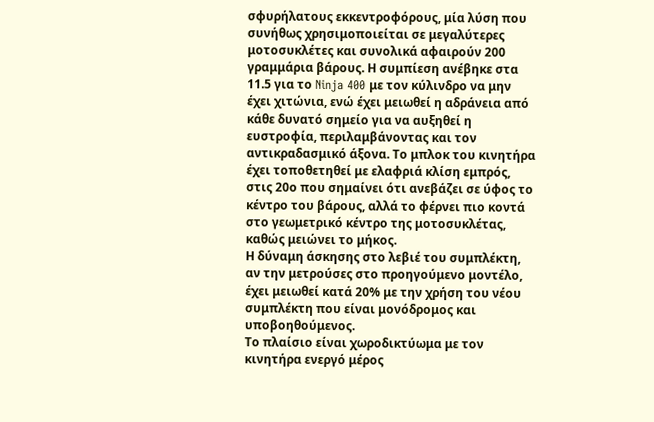σφυρήλατους εκκεντροφόρους, μία λύση που συνήθως χρησιμοποιείται σε μεγαλύτερες μοτοσυκλέτες και συνολικά αφαιρούν 200 γραμμάρια βάρους. Η συμπίεση ανέβηκε στα 11.5 για το Ninja 400 με τον κύλινδρο να μην έχει χιτώνια, ενώ έχει μειωθεί η αδράνεια από κάθε δυνατό σημείο για να αυξηθεί η ευστροφία, περιλαμβάνοντας και τον αντικραδασμικό άξονα. Το μπλοκ του κινητήρα έχει τοποθετηθεί με ελαφριά κλίση εμπρός, στις 20ο που σημαίνει ότι ανεβάζει σε ύφος το κέντρο του βάρους, αλλά το φέρνει πιο κοντά στο γεωμετρικό κέντρο της μοτοσυκλέτας, καθώς μειώνει το μήκος.
Η δύναμη άσκησης στο λεβιέ του συμπλέκτη, αν την μετρούσες στο προηγούμενο μοντέλο, έχει μειωθεί κατά 20% με την χρήση του νέου συμπλέκτη που είναι μονόδρομος και υποβοηθούμενος.
Το πλαίσιο είναι χωροδικτύωμα με τον κινητήρα ενεργό μέρος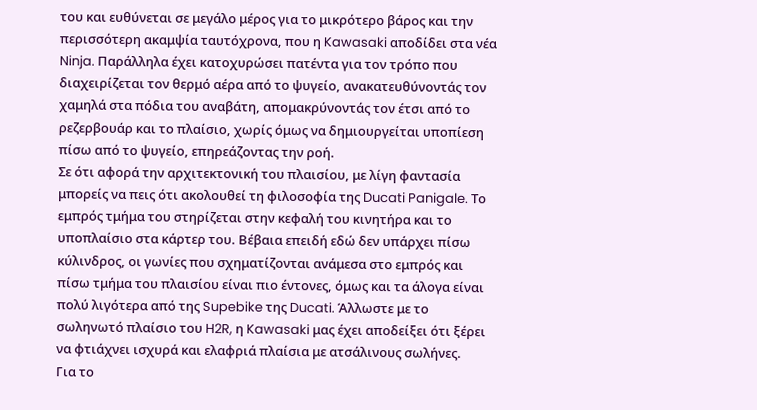του και ευθύνεται σε μεγάλο μέρος για το μικρότερο βάρος και την περισσότερη ακαμψία ταυτόχρονα, που η Kawasaki αποδίδει στα νέα Ninja. Παράλληλα έχει κατοχυρώσει πατέντα για τον τρόπο που διαχειρίζεται τον θερμό αέρα από το ψυγείο, ανακατευθύνοντάς τον χαμηλά στα πόδια του αναβάτη, απομακρύνοντάς τον έτσι από το ρεζερβουάρ και το πλαίσιο, χωρίς όμως να δημιουργείται υποπίεση πίσω από το ψυγείο, επηρεάζοντας την ροή.
Σε ότι αφορά την αρχιτεκτονική του πλαισίου, με λίγη φαντασία μπορείς να πεις ότι ακολουθεί τη φιλοσοφία της Ducati Panigale. Το εμπρός τμήμα του στηρίζεται στην κεφαλή του κινητήρα και το υποπλαίσιο στα κάρτερ του. Βέβαια επειδή εδώ δεν υπάρχει πίσω κύλινδρος, οι γωνίες που σχηματίζονται ανάμεσα στο εμπρός και πίσω τμήμα του πλαισίου είναι πιο έντονες, όμως και τα άλογα είναι πολύ λιγότερα από της Supebike της Ducati. Άλλωστε με το σωληνωτό πλαίσιο του H2R, η Kawasaki μας έχει αποδείξει ότι ξέρει να φτιάχνει ισχυρά και ελαφριά πλαίσια με ατσάλινους σωλήνες.
Για το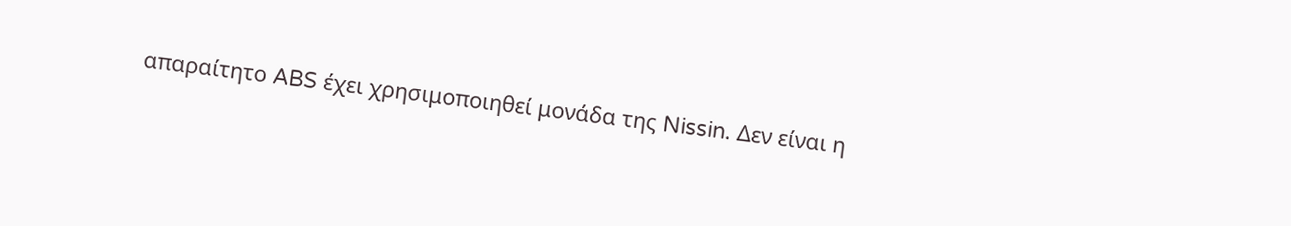απαραίτητο ABS έχει χρησιμοποιηθεί μονάδα της Nissin. Δεν είναι η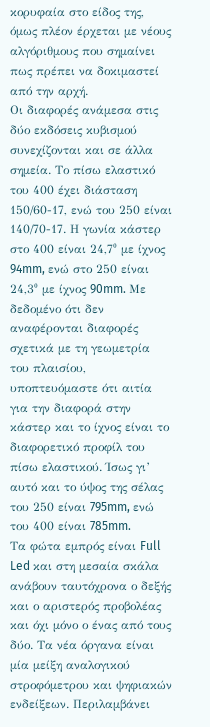κορυφαία στο είδος της, όμως πλέον έρχεται με νέους αλγόριθμους που σημαίνει πως πρέπει να δοκιμαστεί από την αρχή.
Οι διαφορές ανάμεσα στις δύο εκδόσεις κυβισμού συνεχίζονται και σε άλλα σημεία. Το πίσω ελαστικό του 400 έχει διάσταση 150/60-17, ενώ του 250 είναι 140/70-17. Η γωνία κάστερ στο 400 είναι 24,7⁰ με ίχνος 94mm, ενώ στο 250 είναι 24,3⁰ με ίχνος 90mm. Με δεδομένο ότι δεν αναφέρονται διαφορές σχετικά με τη γεωμετρία του πλαισίου, υποπτευόμαστε ότι αιτία για την διαφορά στην κάστερ και το ίχνος είναι το διαφορετικό προφίλ του πίσω ελαστικού. Ίσως γι’ αυτό και το ύψος της σέλας του 250 είναι 795mm, ενώ του 400 είναι 785mm.
Τα φώτα εμπρός είναι Full Led και στη μεσαία σκάλα ανάβουν ταυτόχρονα ο δεξής και ο αριστερός προβολέας και όχι μόνο ο ένας από τους δύο. Τα νέα όργανα είναι μία μείξη αναλογικού στροφόμετρου και ψηφιακών ενδείξεων. Περιλαμβάνει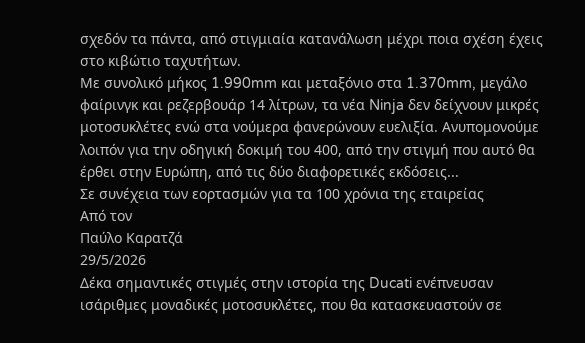σχεδόν τα πάντα, από στιγμιαία κατανάλωση μέχρι ποια σχέση έχεις στο κιβώτιο ταχυτήτων.
Με συνολικό μήκος 1.990mm και μεταξόνιο στα 1.370mm, μεγάλο φαίρινγκ και ρεζερβουάρ 14 λίτρων, τα νέα Ninja δεν δείχνουν μικρές μοτοσυκλέτες ενώ στα νούμερα φανερώνουν ευελιξία. Ανυπομονούμε λοιπόν για την οδηγική δοκιμή του 400, από την στιγμή που αυτό θα έρθει στην Ευρώπη, από τις δύο διαφορετικές εκδόσεις...
Σε συνέχεια των εορτασμών για τα 100 χρόνια της εταιρείας
Από τον
Παύλο Καρατζά
29/5/2026
Δέκα σημαντικές στιγμές στην ιστορία της Ducati ενέπνευσαν ισάριθμες μοναδικές μοτοσυκλέτες, που θα κατασκευαστούν σε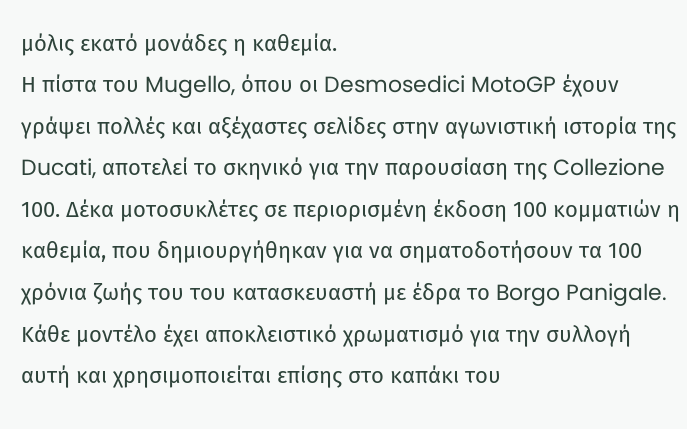μόλις εκατό μονάδες η καθεμία.
Η πίστα του Mugello, όπου οι Desmosedici MotoGP έχουν γράψει πολλές και αξέχαστες σελίδες στην αγωνιστική ιστορία της Ducati, αποτελεί το σκηνικό για την παρουσίαση της Collezione 100. Δέκα μοτοσυκλέτες σε περιορισμένη έκδοση 100 κομματιών η καθεμία, που δημιουργήθηκαν για να σηματοδοτήσουν τα 100 χρόνια ζωής του του κατασκευαστή με έδρα το Borgo Panigale.
Κάθε μοντέλο έχει αποκλειστικό χρωματισμό για την συλλογή αυτή και χρησιμοποιείται επίσης στο καπάκι του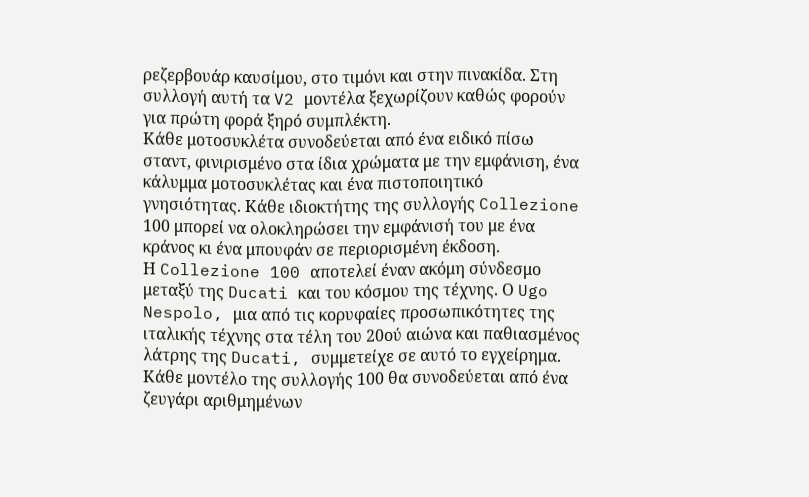ρεζερβουάρ καυσίμου, στο τιμόνι και στην πινακίδα. Στη συλλογή αυτή τα V2 μοντέλα ξεχωρίζουν καθώς φορούν για πρώτη φορά ξηρό συμπλέκτη.
Κάθε μοτοσυκλέτα συνοδεύεται από ένα ειδικό πίσω σταντ, φινιρισμένο στα ίδια χρώματα με την εμφάνιση, ένα κάλυμμα μοτοσυκλέτας και ένα πιστοποιητικό γνησιότητας. Κάθε ιδιοκτήτης της συλλογής Collezione 100 μπορεί να ολοκληρώσει την εμφάνισή του με ένα κράνος κι ένα μπουφάν σε περιορισμένη έκδοση.
Η Collezione 100 αποτελεί έναν ακόμη σύνδεσμο μεταξύ της Ducati και του κόσμου της τέχνης. Ο Ugo Nespolo, μια από τις κορυφαίες προσωπικότητες της ιταλικής τέχνης στα τέλη του 20ού αιώνα και παθιασμένος λάτρης της Ducati, συμμετείχε σε αυτό το εγχείρημα. Κάθε μοντέλο της συλλογής 100 θα συνοδεύεται από ένα ζευγάρι αριθμημένων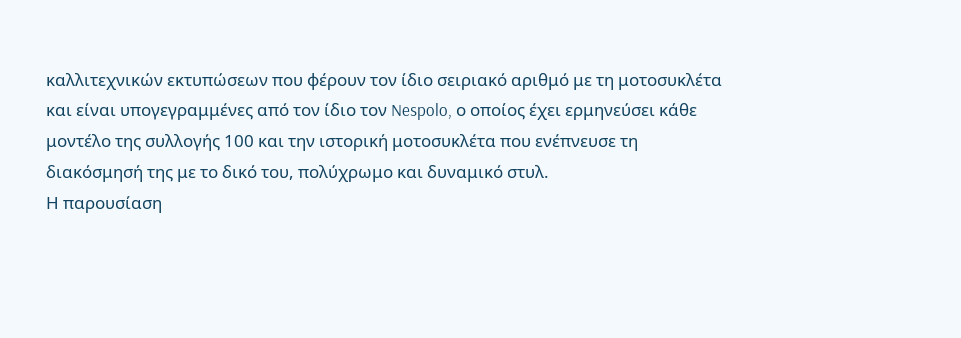καλλιτεχνικών εκτυπώσεων που φέρουν τον ίδιο σειριακό αριθμό με τη μοτοσυκλέτα και είναι υπογεγραμμένες από τον ίδιο τον Nespolo, ο οποίος έχει ερμηνεύσει κάθε μοντέλο της συλλογής 100 και την ιστορική μοτοσυκλέτα που ενέπνευσε τη διακόσμησή της με το δικό του, πολύχρωμο και δυναμικό στυλ.
Η παρουσίαση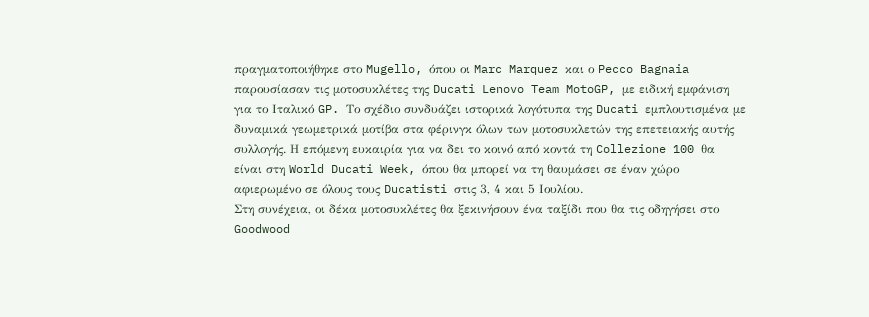πραγματοποιήθηκε στο Mugello, όπου οι Marc Marquez και ο Pecco Bagnaia παρουσίασαν τις μοτοσυκλέτες της Ducati Lenovo Team MotoGP, με ειδική εμφάνιση για το Ιταλικό GP. Το σχέδιο συνδυάζει ιστορικά λογότυπα της Ducati εμπλουτισμένα με δυναμικά γεωμετρικά μοτίβα στα φέρινγκ όλων των μοτοσυκλετών της επετειακής αυτής συλλογής. Η επόμενη ευκαιρία για να δει το κοινό από κοντά τη Collezione 100 θα είναι στη World Ducati Week, όπου θα μπορεί να τη θαυμάσει σε έναν χώρο αφιερωμένο σε όλους τους Ducatisti στις 3, 4 και 5 Ιουλίου.
Στη συνέχεια, οι δέκα μοτοσυκλέτες θα ξεκινήσουν ένα ταξίδι που θα τις οδηγήσει στο Goodwood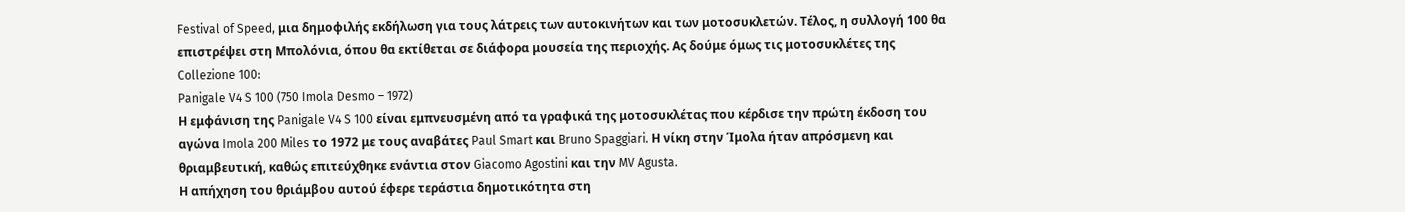Festival of Speed, μια δημοφιλής εκδήλωση για τους λάτρεις των αυτοκινήτων και των μοτοσυκλετών. Τέλος, η συλλογή 100 θα επιστρέψει στη Μπολόνια, όπου θα εκτίθεται σε διάφορα μουσεία της περιοχής. Ας δούμε όμως τις μοτοσυκλέτες της Collezione 100:
Panigale V4 S 100 (750 Imola Desmo – 1972)
Η εμφάνιση της Panigale V4 S 100 είναι εμπνευσμένη από τα γραφικά της μοτοσυκλέτας που κέρδισε την πρώτη έκδοση του αγώνα Imola 200 Miles το 1972 με τους αναβάτες Paul Smart και Bruno Spaggiari. Η νίκη στην Ίμολα ήταν απρόσμενη και θριαμβευτική, καθώς επιτεύχθηκε ενάντια στον Giacomo Agostini και την MV Agusta.
Η απήχηση του θριάμβου αυτού έφερε τεράστια δημοτικότητα στη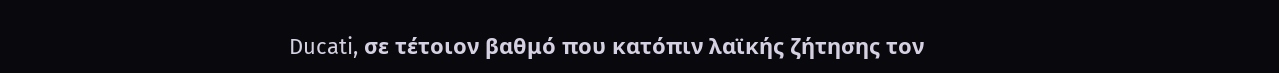Ducati, σε τέτοιον βαθμό που κατόπιν λαϊκής ζήτησης τον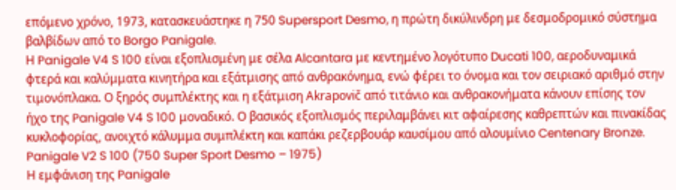επόμενο χρόνο, 1973, κατασκευάστηκε η 750 Supersport Desmo, η πρώτη δικύλινδρη με δεσμοδρομικό σύστημα βαλβίδων από το Borgo Panigale.
Η Panigale V4 S 100 είναι εξοπλισμένη με σέλα Alcantara με κεντημένο λογότυπο Ducati 100, αεροδυναμικά φτερά και καλύμματα κινητήρα και εξάτμισης από ανθρακόνημα, ενώ φέρει το όνομα και τον σειριακό αριθμό στην τιμονόπλακα. Ο ξηρός συμπλέκτης και η εξάτμιση Akrapovič από τιτάνιο και ανθρακονήματα κάνουν επίσης τον ήχο της Panigale V4 S 100 μοναδικό. Ο βασικός εξοπλισμός περιλαμβάνει κιτ αφαίρεσης καθρεπτών και πινακίδας κυκλοφορίας, ανοιχτό κάλυμμα συμπλέκτη και καπάκι ρεζερβουάρ καυσίμου από αλουμίνιο Centenary Bronze.
Panigale V2 S 100 (750 Super Sport Desmo – 1975)
Η εμφάνιση της Panigale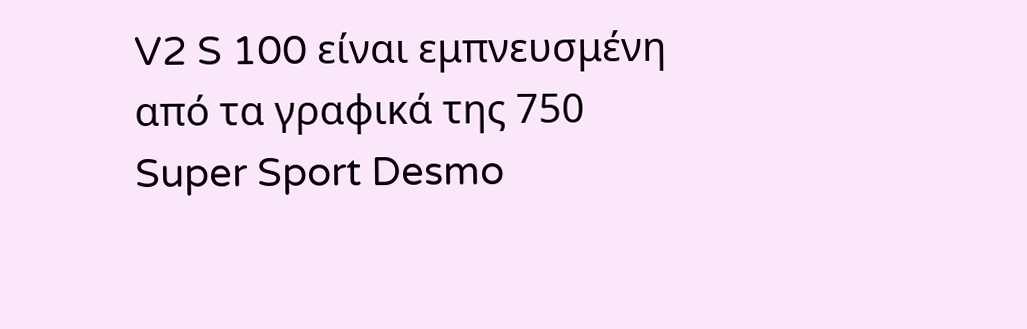V2 S 100 είναι εμπνευσμένη από τα γραφικά της 750 Super Sport Desmo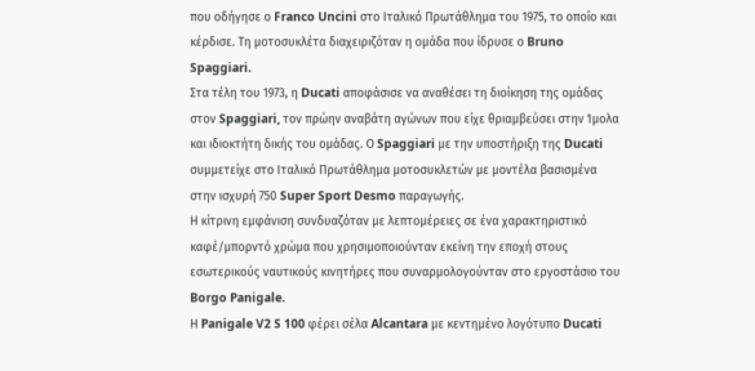που οδήγησε ο Franco Uncini στο Ιταλικό Πρωτάθλημα του 1975, το οποίο και κέρδισε. Τη μοτοσυκλέτα διαχειριζόταν η ομάδα που ίδρυσε ο Bruno Spaggiari.
Στα τέλη του 1973, η Ducati αποφάσισε να αναθέσει τη διοίκηση της ομάδας στον Spaggiari, τον πρώην αναβάτη αγώνων που είχε θριαμβεύσει στην Ίμολα και ιδιοκτήτη δικής του ομάδας. Ο Spaggiari με την υποστήριξη της Ducati συμμετείχε στο Ιταλικό Πρωτάθλημα μοτοσυκλετών με μοντέλα βασισμένα στην ισχυρή 750 Super Sport Desmo παραγωγής.
Η κίτρινη εμφάνιση συνδυαζόταν με λεπτομέρειες σε ένα χαρακτηριστικό καφέ/μπορντό χρώμα που χρησιμοποιούνταν εκείνη την εποχή στους εσωτερικούς ναυτικούς κινητήρες που συναρμολογούνταν στο εργοστάσιο του Borgo Panigale.
Η Panigale V2 S 100 φέρει σέλα Alcantara με κεντημένο λογότυπο Ducati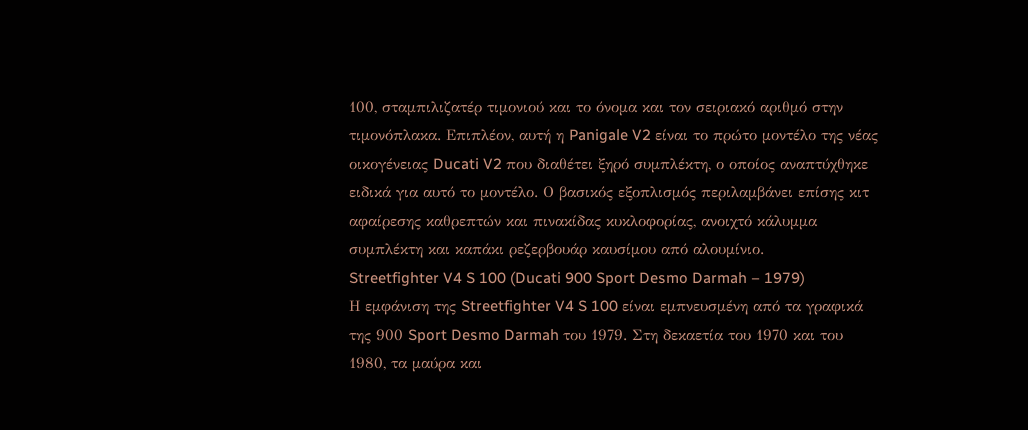100, σταμπιλιζατέρ τιμονιού και το όνομα και τον σειριακό αριθμό στην τιμονόπλακα. Επιπλέον, αυτή η Panigale V2 είναι το πρώτο μοντέλο της νέας οικογένειας Ducati V2 που διαθέτει ξηρό συμπλέκτη, ο οποίος αναπτύχθηκε ειδικά για αυτό το μοντέλο. Ο βασικός εξοπλισμός περιλαμβάνει επίσης κιτ αφαίρεσης καθρεπτών και πινακίδας κυκλοφορίας, ανοιχτό κάλυμμα συμπλέκτη και καπάκι ρεζερβουάρ καυσίμου από αλουμίνιο.
Streetfighter V4 S 100 (Ducati 900 Sport Desmo Darmah – 1979)
Η εμφάνιση της Streetfighter V4 S 100 είναι εμπνευσμένη από τα γραφικά της 900 Sport Desmo Darmah του 1979. Στη δεκαετία του 1970 και του 1980, τα μαύρα και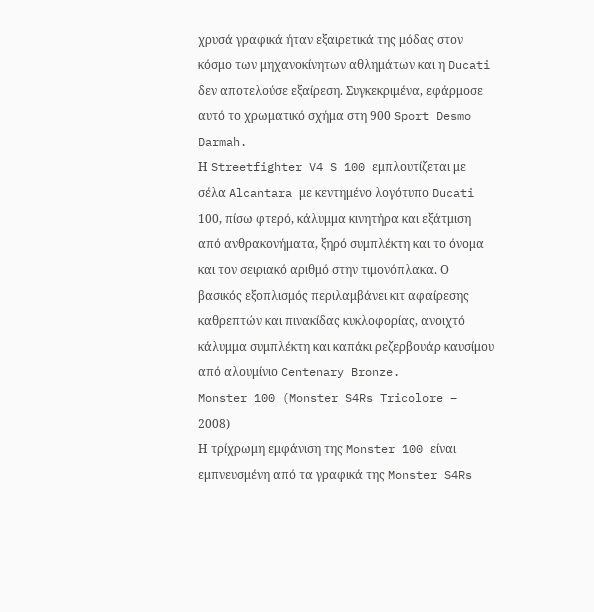χρυσά γραφικά ήταν εξαιρετικά της μόδας στον κόσμο των μηχανοκίνητων αθλημάτων και η Ducati δεν αποτελούσε εξαίρεση. Συγκεκριμένα, εφάρμοσε αυτό το χρωματικό σχήμα στη 900 Sport Desmo Darmah.
Η Streetfighter V4 S 100 εμπλουτίζεται με σέλα Alcantara με κεντημένο λογότυπο Ducati 100, πίσω φτερό, κάλυμμα κινητήρα και εξάτμιση από ανθρακονήματα, ξηρό συμπλέκτη και το όνομα και τον σειριακό αριθμό στην τιμονόπλακα. Ο βασικός εξοπλισμός περιλαμβάνει κιτ αφαίρεσης καθρεπτών και πινακίδας κυκλοφορίας, ανοιχτό κάλυμμα συμπλέκτη και καπάκι ρεζερβουάρ καυσίμου από αλουμίνιο Centenary Bronze.
Monster 100 (Monster S4Rs Tricolore – 2008)
Η τρίχρωμη εμφάνιση της Monster 100 είναι εμπνευσμένη από τα γραφικά της Monster S4Rs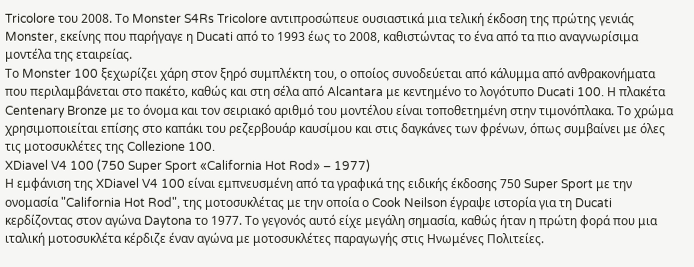Tricolore του 2008. Το Monster S4Rs Tricolore αντιπροσώπευε ουσιαστικά μια τελική έκδοση της πρώτης γενιάς Monster, εκείνης που παρήγαγε η Ducati από το 1993 έως το 2008, καθιστώντας το ένα από τα πιο αναγνωρίσιμα μοντέλα της εταιρείας.
Το Monster 100 ξεχωρίζει χάρη στον ξηρό συμπλέκτη του, ο οποίος συνοδεύεται από κάλυμμα από ανθρακονήματα που περιλαμβάνεται στο πακέτο, καθώς και στη σέλα από Alcantara με κεντημένο το λογότυπο Ducati 100. Η πλακέτα Centenary Bronze με το όνομα και τον σειριακό αριθμό του μοντέλου είναι τοποθετημένη στην τιμονόπλακα. Το χρώμα χρησιμοποιείται επίσης στο καπάκι του ρεζερβουάρ καυσίμου και στις δαγκάνες των φρένων, όπως συμβαίνει με όλες τις μοτοσυκλέτες της Collezione 100.
XDiavel V4 100 (750 Super Sport «California Hot Rod» – 1977)
Η εμφάνιση της XDiavel V4 100 είναι εμπνευσμένη από τα γραφικά της ειδικής έκδοσης 750 Super Sport με την ονομασία "California Hot Rod", της μοτοσυκλέτας με την οποία ο Cook Neilson έγραψε ιστορία για τη Ducati κερδίζοντας στον αγώνα Daytona το 1977. Το γεγονός αυτό είχε μεγάλη σημασία, καθώς ήταν η πρώτη φορά που μια ιταλική μοτοσυκλέτα κέρδιζε έναν αγώνα με μοτοσυκλέτες παραγωγής στις Ηνωμένες Πολιτείες.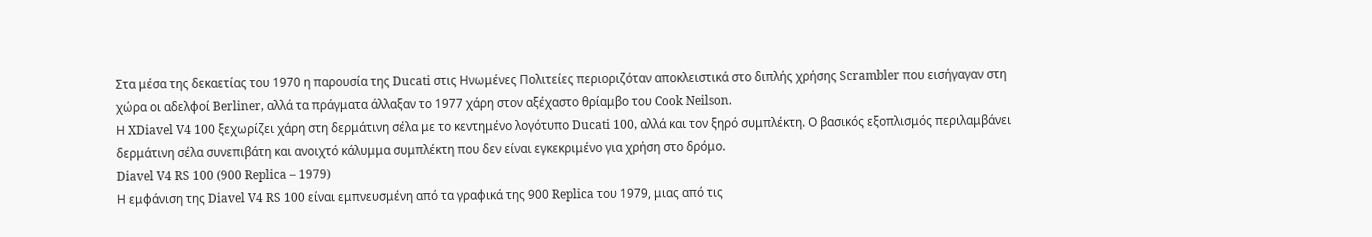Στα μέσα της δεκαετίας του 1970 η παρουσία της Ducati στις Ηνωμένες Πολιτείες περιοριζόταν αποκλειστικά στο διπλής χρήσης Scrambler που εισήγαγαν στη χώρα οι αδελφοί Berliner, αλλά τα πράγματα άλλαξαν το 1977 χάρη στον αξέχαστο θρίαμβο του Cook Neilson.
Η XDiavel V4 100 ξεχωρίζει χάρη στη δερμάτινη σέλα με το κεντημένο λογότυπο Ducati 100, αλλά και τον ξηρό συμπλέκτη. Ο βασικός εξοπλισμός περιλαμβάνει δερμάτινη σέλα συνεπιβάτη και ανοιχτό κάλυμμα συμπλέκτη που δεν είναι εγκεκριμένο για χρήση στο δρόμο.
Diavel V4 RS 100 (900 Replica – 1979)
Η εμφάνιση της Diavel V4 RS 100 είναι εμπνευσμένη από τα γραφικά της 900 Replica του 1979, μιας από τις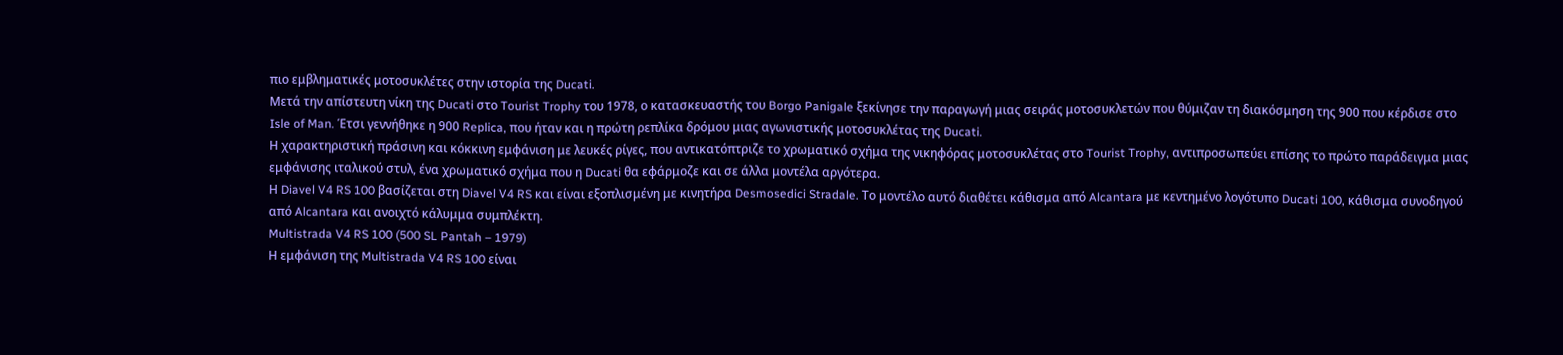πιο εμβληματικές μοτοσυκλέτες στην ιστορία της Ducati.
Μετά την απίστευτη νίκη της Ducati στο Tourist Trophy του 1978, ο κατασκευαστής του Borgo Panigale ξεκίνησε την παραγωγή μιας σειράς μοτοσυκλετών που θύμιζαν τη διακόσμηση της 900 που κέρδισε στο Isle of Man. Έτσι γεννήθηκε η 900 Replica, που ήταν και η πρώτη ρεπλίκα δρόμου μιας αγωνιστικής μοτοσυκλέτας της Ducati.
Η χαρακτηριστική πράσινη και κόκκινη εμφάνιση με λευκές ρίγες, που αντικατόπτριζε το χρωματικό σχήμα της νικηφόρας μοτοσυκλέτας στο Tourist Trophy, αντιπροσωπεύει επίσης το πρώτο παράδειγμα μιας εμφάνισης ιταλικού στυλ, ένα χρωματικό σχήμα που η Ducati θα εφάρμοζε και σε άλλα μοντέλα αργότερα.
Η Diavel V4 RS 100 βασίζεται στη Diavel V4 RS και είναι εξοπλισμένη με κινητήρα Desmosedici Stradale. Το μοντέλο αυτό διαθέτει κάθισμα από Alcantara με κεντημένο λογότυπο Ducati 100, κάθισμα συνοδηγού από Alcantara και ανοιχτό κάλυμμα συμπλέκτη.
Multistrada V4 RS 100 (500 SL Pantah – 1979)
Η εμφάνιση της Multistrada V4 RS 100 είναι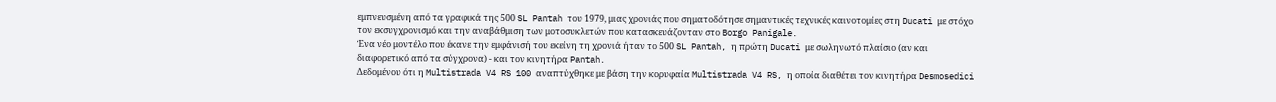εμπνευσμένη από τα γραφικά της 500 SL Pantah του 1979, μιας χρονιάς που σηματοδότησε σημαντικές τεχνικές καινοτομίες στη Ducati με στόχο τον εκσυγχρονισμό και την αναβάθμιση των μοτοσυκλετών που κατασκευάζονταν στο Borgo Panigale.
Ένα νέο μοντέλο που έκανε την εμφάνισή του εκείνη τη χρονιά ήταν το 500 SL Pantah, η πρώτη Ducati με σωληνωτό πλαίσιο (αν και διαφορετικό από τα σύγχρονα) - και τον κινητήρα Pantah.
Δεδομένου ότι η Multistrada V4 RS 100 αναπτύχθηκε με βάση την κορυφαία Multistrada V4 RS, η οποία διαθέτει τον κινητήρα Desmosedici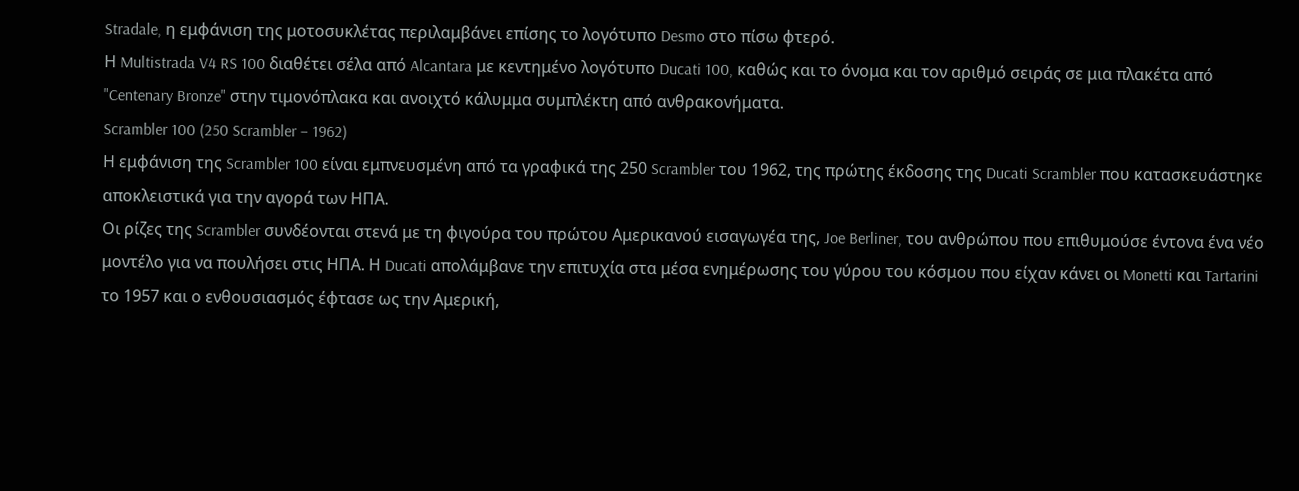Stradale, η εμφάνιση της μοτοσυκλέτας περιλαμβάνει επίσης το λογότυπο Desmo στο πίσω φτερό.
Η Multistrada V4 RS 100 διαθέτει σέλα από Alcantara με κεντημένο λογότυπο Ducati 100, καθώς και το όνομα και τον αριθμό σειράς σε μια πλακέτα από "Centenary Bronze" στην τιμονόπλακα και ανοιχτό κάλυμμα συμπλέκτη από ανθρακονήματα.
Scrambler 100 (250 Scrambler – 1962)
Η εμφάνιση της Scrambler 100 είναι εμπνευσμένη από τα γραφικά της 250 Scrambler του 1962, της πρώτης έκδοσης της Ducati Scrambler που κατασκευάστηκε αποκλειστικά για την αγορά των ΗΠΑ.
Οι ρίζες της Scrambler συνδέονται στενά με τη φιγούρα του πρώτου Αμερικανού εισαγωγέα της, Joe Berliner, του ανθρώπου που επιθυμούσε έντονα ένα νέο μοντέλο για να πουλήσει στις ΗΠΑ. Η Ducati απολάμβανε την επιτυχία στα μέσα ενημέρωσης του γύρου του κόσμου που είχαν κάνει οι Monetti και Tartarini το 1957 και ο ενθουσιασμός έφτασε ως την Αμερική,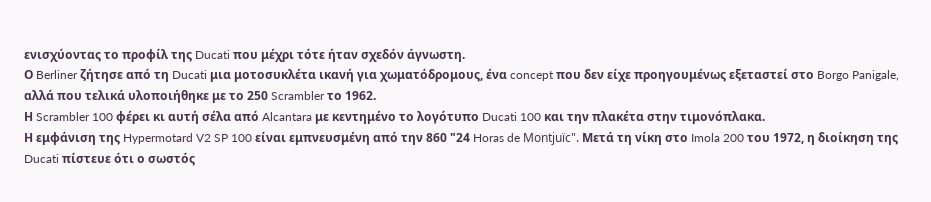ενισχύοντας το προφίλ της Ducati που μέχρι τότε ήταν σχεδόν άγνωστη.
Ο Berliner ζήτησε από τη Ducati μια μοτοσυκλέτα ικανή για χωματόδρομους, ένα concept που δεν είχε προηγουμένως εξεταστεί στο Borgo Panigale, αλλά που τελικά υλοποιήθηκε με το 250 Scrambler το 1962.
Η Scrambler 100 φέρει κι αυτή σέλα από Alcantara με κεντημένο το λογότυπο Ducati 100 και την πλακέτα στην τιμονόπλακα.
Η εμφάνιση της Hypermotard V2 SP 100 είναι εμπνευσμένη από την 860 "24 Horas de Montjuïc". Μετά τη νίκη στο Imola 200 του 1972, η διοίκηση της Ducati πίστευε ότι ο σωστός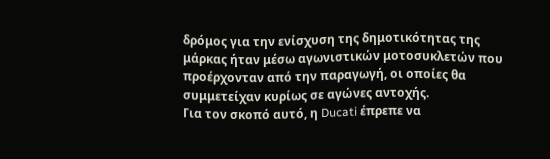δρόμος για την ενίσχυση της δημοτικότητας της μάρκας ήταν μέσω αγωνιστικών μοτοσυκλετών που προέρχονταν από την παραγωγή, οι οποίες θα συμμετείχαν κυρίως σε αγώνες αντοχής.
Για τον σκοπό αυτό, η Ducati έπρεπε να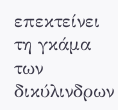επεκτείνει τη γκάμα των δικύλινδρων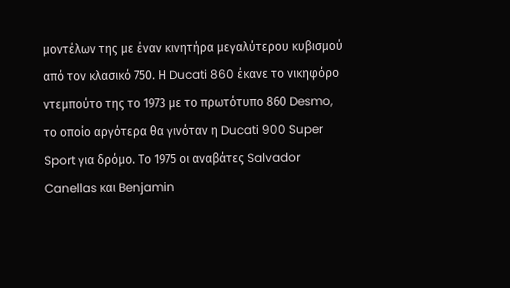μοντέλων της με έναν κινητήρα μεγαλύτερου κυβισμού από τον κλασικό 750. Η Ducati 860 έκανε το νικηφόρο ντεμπούτο της το 1973 με το πρωτότυπο 860 Desmo, το οποίο αργότερα θα γινόταν η Ducati 900 Super Sport για δρόμο. Το 1975 οι αναβάτες Salvador Canellas και Benjamin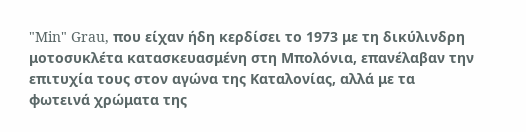"Min" Grau, που είχαν ήδη κερδίσει το 1973 με τη δικύλινδρη μοτοσυκλέτα κατασκευασμένη στη Μπολόνια, επανέλαβαν την επιτυχία τους στον αγώνα της Καταλονίας, αλλά με τα φωτεινά χρώματα της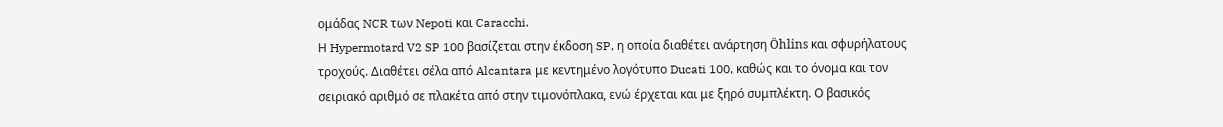ομάδας NCR των Nepoti και Caracchi.
Η Hypermotard V2 SP 100 βασίζεται στην έκδοση SP, η οποία διαθέτει ανάρτηση Öhlins και σφυρήλατους τροχούς. Διαθέτει σέλα από Alcantara με κεντημένο λογότυπο Ducati 100, καθώς και το όνομα και τον σειριακό αριθμό σε πλακέτα από στην τιμονόπλακα, ενώ έρχεται και με ξηρό συμπλέκτη. Ο βασικός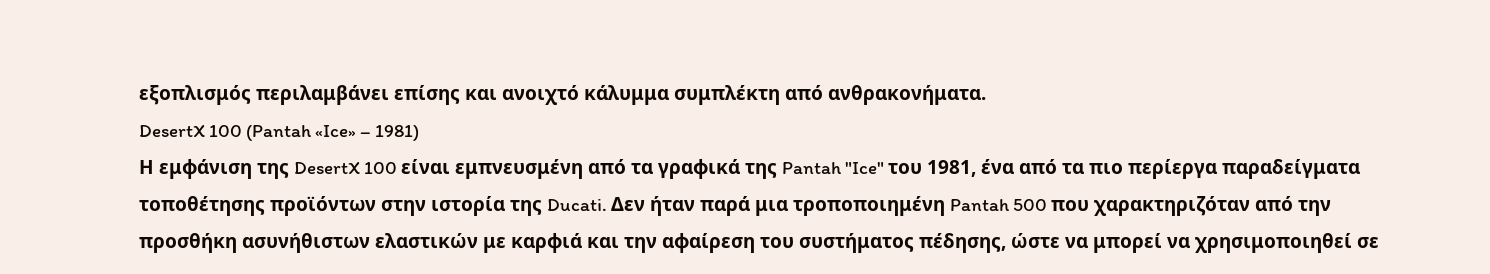εξοπλισμός περιλαμβάνει επίσης και ανοιχτό κάλυμμα συμπλέκτη από ανθρακονήματα.
DesertX 100 (Pantah «Ice» – 1981)
Η εμφάνιση της DesertX 100 είναι εμπνευσμένη από τα γραφικά της Pantah "Ice" του 1981, ένα από τα πιο περίεργα παραδείγματα τοποθέτησης προϊόντων στην ιστορία της Ducati. Δεν ήταν παρά μια τροποποιημένη Pantah 500 που χαρακτηριζόταν από την προσθήκη ασυνήθιστων ελαστικών με καρφιά και την αφαίρεση του συστήματος πέδησης, ώστε να μπορεί να χρησιμοποιηθεί σε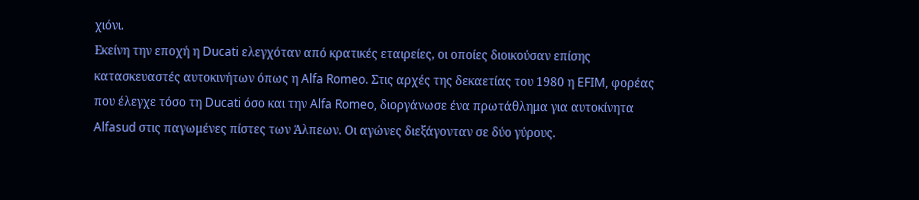χιόνι.
Εκείνη την εποχή η Ducati ελεγχόταν από κρατικές εταιρείες, οι οποίες διοικούσαν επίσης κατασκευαστές αυτοκινήτων όπως η Alfa Romeo. Στις αρχές της δεκαετίας του 1980 η EFIM, φορέας που έλεγχε τόσο τη Ducati όσο και την Alfa Romeo, διοργάνωσε ένα πρωτάθλημα για αυτοκίνητα Alfasud στις παγωμένες πίστες των Άλπεων. Οι αγώνες διεξάγονταν σε δύο γύρους.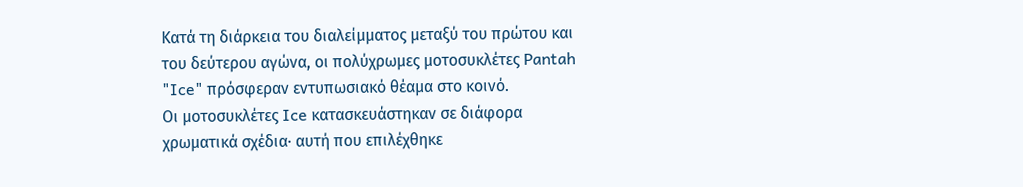Κατά τη διάρκεια του διαλείμματος μεταξύ του πρώτου και του δεύτερου αγώνα, οι πολύχρωμες μοτοσυκλέτες Pantah "Ice" πρόσφεραν εντυπωσιακό θέαμα στο κοινό.
Οι μοτοσυκλέτες Ice κατασκευάστηκαν σε διάφορα χρωματικά σχέδια· αυτή που επιλέχθηκε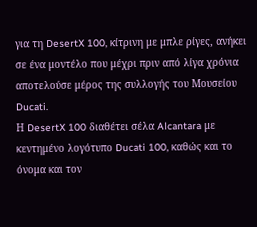για τη DesertX 100, κίτρινη με μπλε ρίγες, ανήκει σε ένα μοντέλο που μέχρι πριν από λίγα χρόνια αποτελούσε μέρος της συλλογής του Μουσείου Ducati.
Η DesertX 100 διαθέτει σέλα Alcantara με κεντημένο λογότυπο Ducati 100, καθώς και το όνομα και τον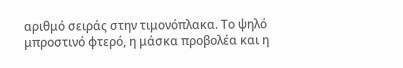αριθμό σειράς στην τιμονόπλακα. Το ψηλό μπροστινό φτερό, η μάσκα προβολέα και η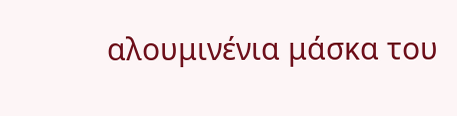αλουμινένια μάσκα του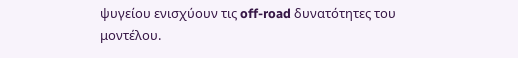ψυγείου ενισχύουν τις off-road δυνατότητες του μοντέλου.